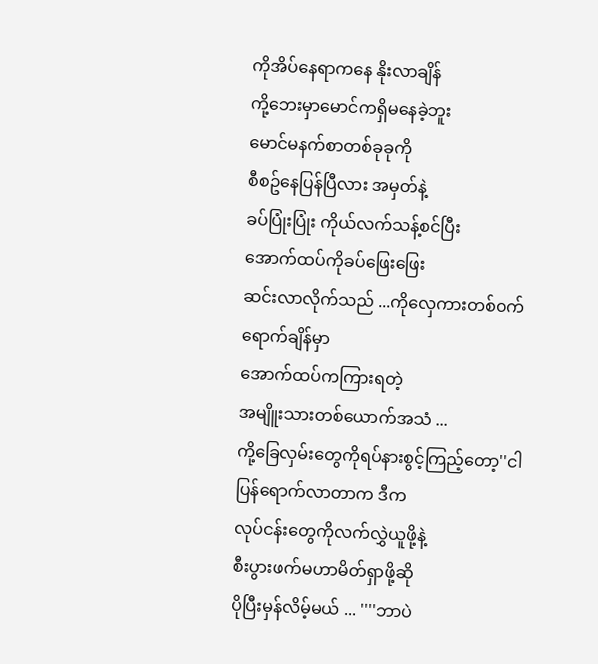ကိုအိပ်နေရာကနေ နိုးလာချိန်
ကို့ဘေးမှာမောင်ကရှိမနေခဲ့ဘူး
မောင်မနက်စာတစ်ခုခုကို
စီစဥ်နေပြန်ပြီလား အမှတ်နဲ့
ခပ်ပြုံးပြုံး ကိုယ်လက်သန့်စင်ပြီး
အောက်ထပ်ကိုခပ်ဖြေးဖြေး
ဆင်းလာလိုက်သည် ...ကိုလှေကားတစ်၀က်ရောက်ချိန်မှာ
အောက်ထပ်ကကြားရတဲ့
အမျိူးသားတစ်ယောက်အသံ ...
ကို့ခြေလှမ်းတွေကိုရပ်နားစွင့်ကြည့်တော့''ငါပြန်ရောက်လာတာက ဒီက
လုပ်ငန်းတွေကိုလက်လွှဲယူဖို့နဲ့
စီးပွားဖက်မဟာမိတ်ရှာဖို့ဆို
ပိုပြီးမှန်လိမ့်မယ် ... ''''ဘာပဲ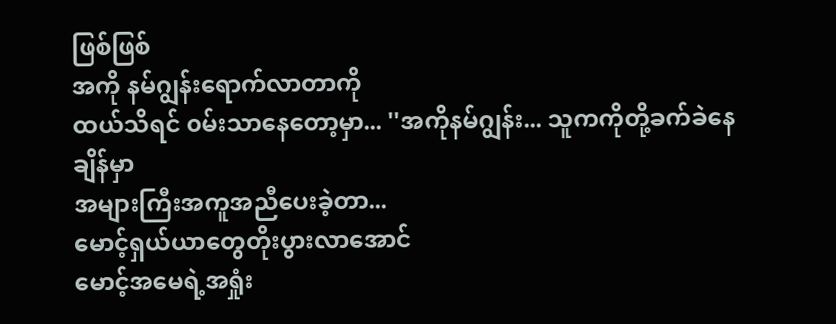ဖြစ်ဖြစ်
အကို နမ်ဂျွန်းရောက်လာတာကို
ထယ်သိရင် ၀မ်းသာနေတော့မှာ... ''အကိုနမ်ဂျွန်း... သူကကိုတို့ခက်ခဲနေချိန်မှာ
အများကြီးအကူအညီပေးခဲ့တာ...
မောင့်ရှယ်ယာတွေတိုးပွားလာအောင်
မောင့်အမေရဲ့အရှုံး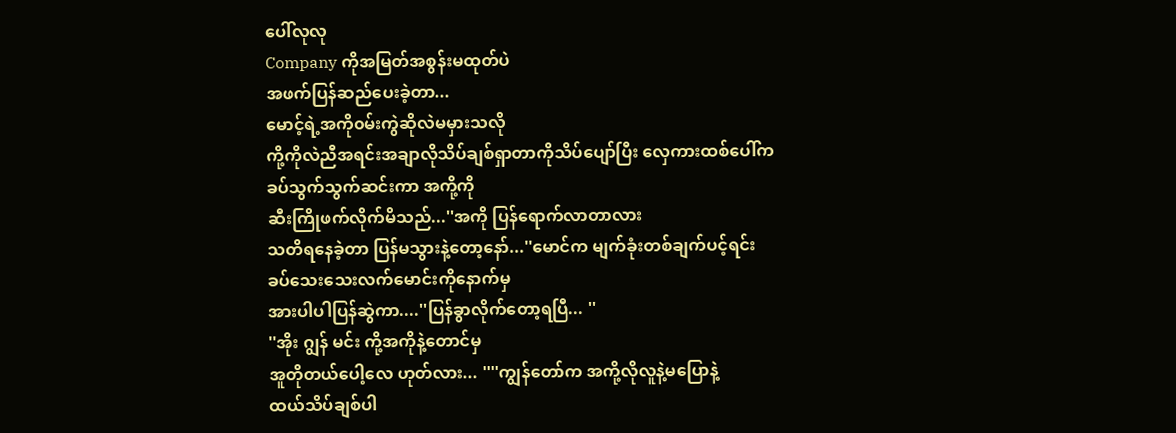ပေါ်လုလု
Company ကိုအမြတ်အစွန်းမထုတ်ပဲ
အဖက်ပြန်ဆည်ပေးခဲ့တာ...
မောင့်ရဲ့အကို၀မ်းကွဲဆိုလဲမမှားသလို
ကို့ကိုလဲညီအရင်းအချာလိုသိပ်ချစ်ရှာတာကိုသိပ်ပျော်ပြီး လှေကားထစ်ပေါ်က
ခပ်သွက်သွက်ဆင်းကာ အကို့ကို
ဆီးကြိုဖက်လိုက်မိသည်...''အကို ပြန်ရောက်လာတာလား
သတိရနေခဲ့တာ ပြန်မသွားနဲ့တော့နော်...''မောင်က မျက်ခုံးတစ်ချက်ပင့်ရင်း
ခပ်သေးသေးလက်မောင်းကိုနောက်မှ
အားပါပါပြန်ဆွဲကာ....''ပြန်ခွာလိုက်တော့ရပြီ... ''
''အိုး ဂျွန် မင်း ကို့အကိုနဲ့တောင်မှ
အူတိုတယ်ပေါ့လေ ဟုတ်လား... ''''ကျွန်တော်က အကို့လိုလူနဲ့မပြောနဲ့
ထယ်သိပ်ချစ်ပါ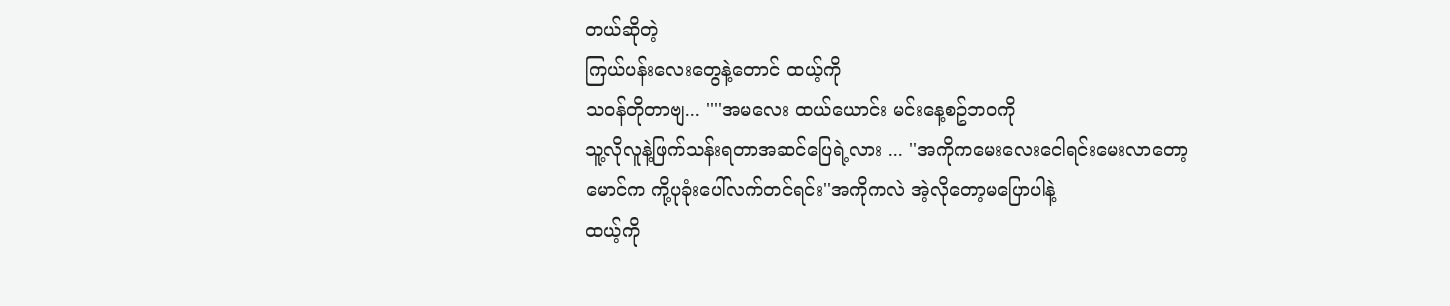တယ်ဆိုတဲ့
ကြယ်ပန်းလေးတွေနဲ့တောင် ထယ့်ကို
သ၀န်တိုတာဗျ... ''''အမလေး ထယ်ယောင်း မင်းနေ့စဥ်ဘ၀ကို
သူ့လိုလူနဲ့ဖြက်သန်းရတာအဆင်ပြေရဲ့လား ... ''အကိုကမေးလေးငေါရင်းမေးလာတော့
မောင်က ကို့ပုခုံးပေါ်လက်တင်ရင်း''အကိုကလဲ အဲ့လိုတော့မပြောပါနဲ့
ထယ့်ကို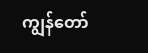ကျွန်တော်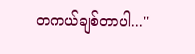တကယ်ချစ်တာပါ...''